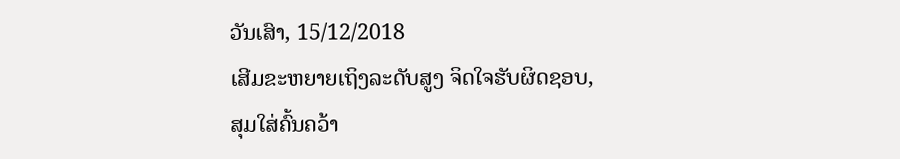ວັນເສົາ, 15/12/2018
ເສີມຂະຫຍາຍເຖິງລະດັບສູງ ຈິດໃຈຮັບຜິດຊອບ, ສຸມໃສ່ຄົ້ນຄວ້າ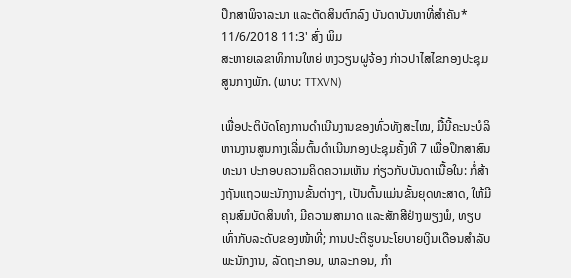ປຶກສາພິຈາລະນາ ແລະຕັດສິນຕົກລົງ ບັນດາບັນຫາທີ່ສຳຄັນ*
11/6/2018 11:3' ສົ່ງ ພິມ
ສະຫາຍເລຂາທິການໃຫຍ່ ຫງວຽນຝູຈ້ອງ ກ່າວປາໄສໄຂກອງປະຊຸມສູນກາງພັກ. (ພາບ: TTXVN)

ເພື່ອປະຕິບັດໂຄງການດຳເນີນງານຂອງທົ່ວທັງສະໄໝ, ມື້ນີ້ຄະນະບໍລິຫານງານສູນກາງເລີ່ມຕົ້ນດຳເນີນກອງປະຊຸມຄັ້ງທີ 7 ເພື່ອປຶກສາສົນທະນາ ປະກອບຄວາມຄິດຄວາມເຫັນ ກ່ຽວກັບບັນດາເນື້ອໃນ: ກໍ່ສ້າງຖັນແຖວພະນັກງານຂັ້ນຕ່າງໆ, ເປັນຕົ້ນແມ່ນຂັ້ນຍຸດທະສາດ, ໃຫ້ມີຄຸນສົມບັດສິນທຳ, ມີຄວາມສາມາດ ແລະສັກສີຢ່າງພຽງພໍ, ທຽບເທົ່າກັບລະດັບຂອງໜ້າທີ່; ການປະຕິຮູບນະໂຍບາຍເງິນເດືອນສຳລັບພະນັກງານ, ລັດຖະກອນ, ພາລະກອນ, ກຳ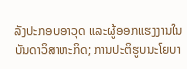ລັງປະກອບອາວຸດ ແລະຜູ້ອອກແຮງງານໃນບັນດາວິສາຫະກິດ; ການປະຕິຮູບນະໂຍບາ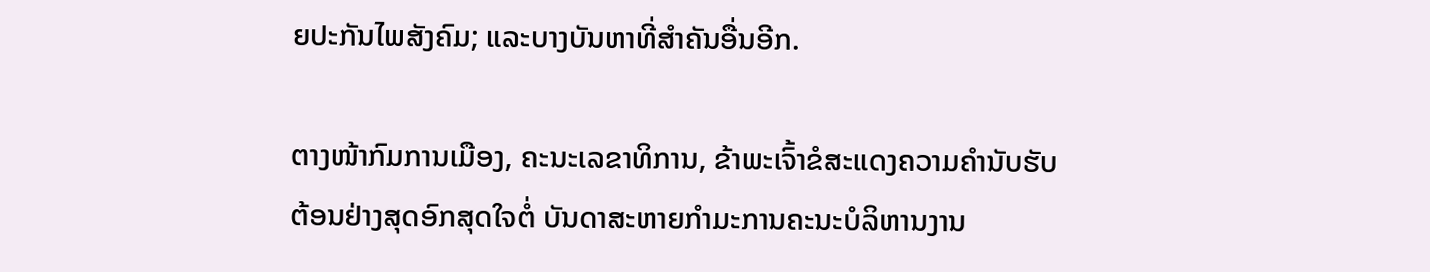ຍປະກັນໄພສັງຄົມ; ແລະບາງບັນຫາທີ່ສຳຄັນອື່ນອີກ.

ຕາງໜ້າກົມການເມືອງ, ຄະນະເລຂາທິການ, ຂ້າພະເຈົ້າຂໍສະແດງຄວາມຄຳນັບຮັບຕ້ອນຢ່າງສຸດອົກສຸດໃຈຕໍ່ ບັນດາສະຫາຍກຳມະການຄະນະບໍລິຫານງານ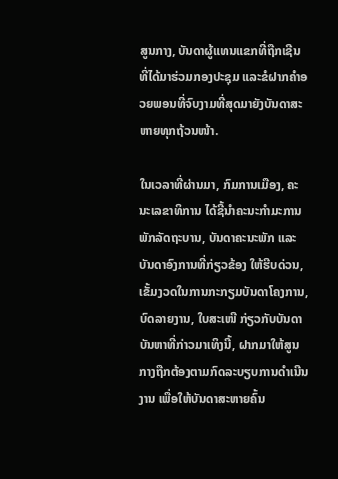ສູນກາງ, ບັນດາຜູ້ແທນແຂກທີ່ຖືກເຊີນ ທີ່ໄດ້ມາຮ່ວມກອງປະຊຸມ ແລະຂໍຝາກຄຳອວຍພອນທີ່ຈົບງາມທີ່ສຸດມາຍັງບັນດາສະຫາຍທຸກຖ້ວນໜ້າ.

ໃນເວລາທີ່ຜ່ານມາ, ກົມການເມືອງ, ຄະນະເລຂາທິການ ໄດ້ຊີ້ນຳຄະນະກຳມະການພັກລັດຖະບານ, ບັນດາຄະນະພັກ ແລະບັນດາອົງການທີ່ກ່ຽວຂ້ອງ ໃຫ້ຮີບດ່ວນ, ເຂັ້ມງວດໃນການກະກຽມບັນດາໂຄງການ, ບົດລາຍງານ, ໃບສະເໜີ ກ່ຽວກັບບັນດາບັນຫາທີ່ກ່າວມາເທິງນີ້, ຝາກມາໃຫ້ສູນກາງຖືກຕ້ອງຕາມກົດລະບຽບການດຳເນີນງານ ເພື່ອໃຫ້ບັນດາສະຫາຍຄົ້ນ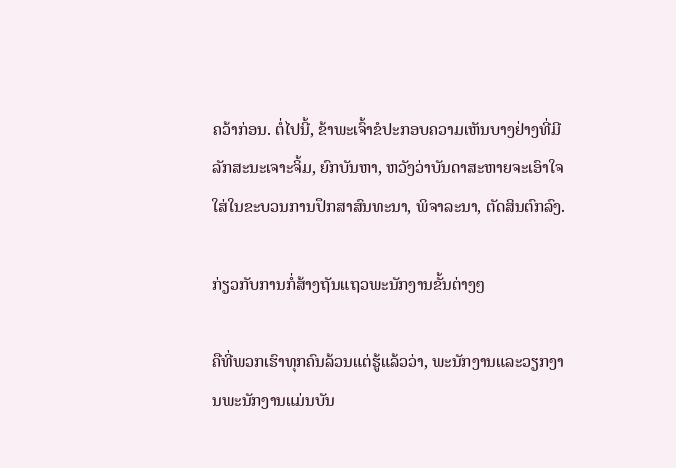ຄວ້າກ່ອນ. ຕໍ່ໄປນີ້, ຂ້າພະເຈົ້າຂໍປະກອບຄວາມເຫັນບາງຢ່າງທີ່ມີລັກສະນະເຈາະຈິ້ມ, ຍົກບັນຫາ, ຫວັງວ່າບັນດາສະຫາຍຈະເອົາໃຈໃສ່ໃນຂະບວນການປຶກສາສົນທະນາ, ພິຈາລະນາ, ຕັດສິນຕົກລົງ.

ກ່ຽວກັບການກໍ່ສ້າງຖັນແຖວພະນັກງານຂັ້ນຕ່າງໆ

ຄືທີ່ພວກເຮົາທຸກຄົນລ້ວນແຕ່ຮູ້ແລ້ວວ່າ, ພະນັກງານແລະວຽກງານພະນັກງານແມ່ນບັນ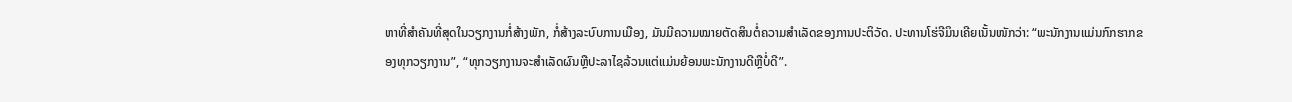ຫາທີ່ສຳຄັນທີ່ສຸດໃນວຽກງານກໍ່ສ້າງພັກ, ກໍ່ສ້າງລະບົບການເມືອງ, ມັນມີຄວາມໝາຍຕັດສິນຕໍ່ຄວາມສຳເລັດຂອງການປະຕິວັດ. ປະທານໂຮ່ຈີມິນເຄີຍເນັ້ນໜັກວ່າ: “ພະນັກງານແມ່ນກົກຮາກຂອງທຸກວຽກງານ”, “ທຸກວຽກງານຈະສຳເລັດຜົນຫຼືປະລາໄຊລ້ວນແຕ່ແມ່ນຍ້ອນພະນັກງານດີຫຼືບໍ່ດີ”.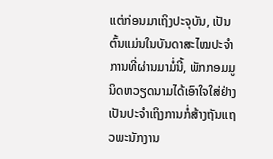ແຕ່ກ່ອນມາເຖິງປະຈຸບັນ, ເປັນຕົ້ນແມ່ນໃນບັນດາສະໄໝປະຈຳການທີ່ຜ່ານມາມໍ່ນີ້, ພັກກອມມູນິດຫວຽດນາມໄດ້ເອົາໃຈໃສ່ຢ່າງເປັນປະຈຳເຖິງການກໍ່ສ້າງຖັນແຖວພະນັກງານ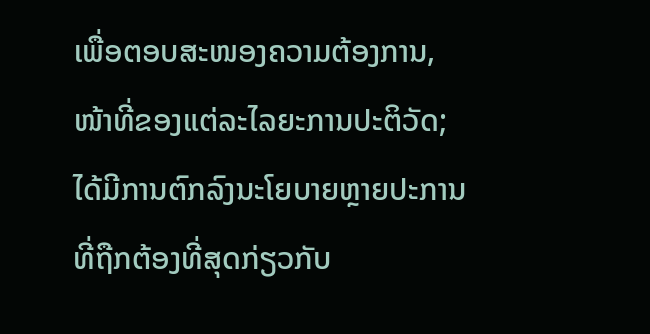ເພື່ອຕອບສະໜອງຄວາມຕ້ອງການ, ໜ້າທີ່ຂອງແຕ່ລະໄລຍະການປະຕິວັດ; ໄດ້ມີການຕົກລົງນະໂຍບາຍຫຼາຍປະການທີ່ຖືກຕ້ອງທີ່ສຸດກ່ຽວກັບ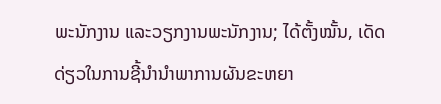ພະນັກງານ ແລະວຽກງານພະນັກງານ; ໄດ້ຕັ້ງໝັ້ນ, ເດັດດ່ຽວໃນການຊີ້ນຳນຳພາການຜັນຂະຫຍາ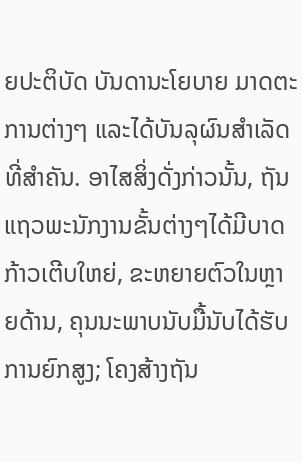ຍປະຕິບັດ ບັນດານະໂຍບາຍ ມາດຕະການຕ່າງໆ ແລະໄດ້ບັນລຸຜົນສຳເລັດທີ່ສຳຄັນ. ອາໄສສິ່ງດັ່ງກ່າວນັ້ນ, ຖັນແຖວພະນັກງານຂັ້ນຕ່າງໆໄດ້ມີບາດກ້າວເຕີບໃຫຍ່, ຂະຫຍາຍຕົວໃນຫຼາຍດ້ານ, ຄຸນນະພາບນັບມື້ນັບໄດ້ຮັບການຍົກສູງ; ໂຄງສ້າງຖັນ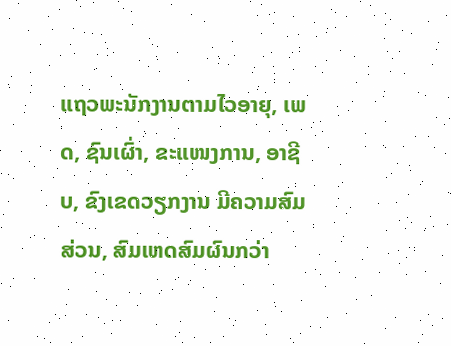ແຖວພະນັກງານຕາມໄວອາຍຸ, ເພດ, ຊົນເຜົ່າ, ຂະແໜງການ, ອາຊີບ, ຂົງເຂດວຽກງານ ມີຄວາມສົມສ່ວນ, ສົມເຫດສົມຜົນກວ່າ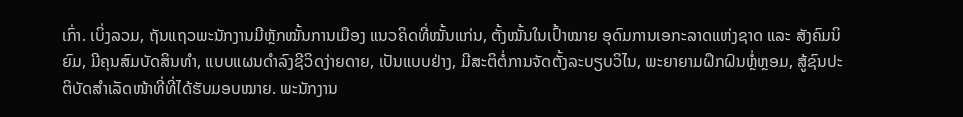ເກົ່າ. ເບິ່ງລວມ, ຖັນແຖວພະນັກງານມີຫຼັກໝັ້ນການເມືອງ ແນວຄິດທີ່ໝັ້ນແກ່ນ, ຕັ້ງໝັ້ນໃນເປົ້າໝາຍ ອຸດົມການເອກະລາດແຫ່ງຊາດ ແລະ ສັງຄົມນິຍົມ, ມີຄຸນສົມບັດສິນທຳ, ແບບແຜນດຳລົງຊີວິດງ່າຍດາຍ, ເປັນແບບຢ່າງ, ມີສະຕິຕໍ່ການຈັດຕັ້ງລະບຽບວິໄນ, ພະຍາຍາມຝຶກຝົນຫຼໍ່ຫຼອມ, ສູ້ຊົນປະຕິບັດສຳເລັດໜ້າທີ່ທີ່ໄດ້ຮັບມອບໝາຍ. ພະນັກງານ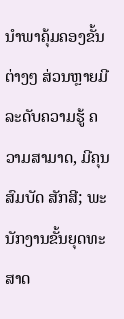ນຳພາຄຸ້ມຄອງຂັ້ນຕ່າງໆ ສ່ວນຫຼາຍມີລະດັບຄວາມຮູ້ ຄວາມສາມາດ, ມີຄຸນສົມບັດ ສັກສີ; ພະນັກງານຂັ້ນຍຸດທະສາດ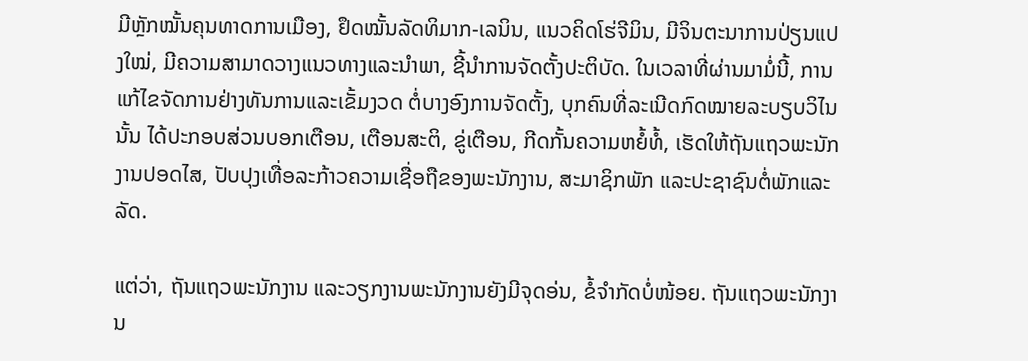ມີຫຼັກໝັ້ນຄຸນທາດການເມືອງ, ຢຶດໝັ້ນລັດທິມາກ-ເລນິນ, ແນວຄິດໂຮ່ຈີມິນ, ມີຈິນຕະນາການປ່ຽນແປງໃໝ່, ມີຄວາມສາມາດວາງແນວທາງແລະນຳພາ, ຊີ້ນຳການຈັດຕັ້ງປະຕິບັດ. ໃນເວລາທີ່ຜ່ານມາມໍ່ນີ້, ການແກ້ໄຂຈັດການຢ່າງທັນການແລະເຂັ້ມງວດ ຕໍ່ບາງອົງການຈັດຕັ້ງ, ບຸກຄົນທີ່ລະເນີດກົດໝາຍລະບຽບວິໄນນັ້ນ ໄດ້ປະກອບສ່ວນບອກເຕືອນ, ເຕືອນສະຕິ, ຂູ່ເຕືອນ, ກີດກັ້ນຄວາມຫຍໍ້ທໍ້, ເຮັດໃຫ້ຖັນແຖວພະນັກງານປອດໄສ, ປັບປຸງເທື່ອລະກ້າວຄວາມເຊື່ອຖືຂອງພະນັກງານ, ສະມາຊິກພັກ ແລະປະຊາຊົນຕໍ່ພັກແລະລັດ.

ແຕ່ວ່າ, ຖັນແຖວພະນັກງານ ແລະວຽກງານພະນັກງານຍັງມີຈຸດອ່ນ, ຂໍ້ຈຳກັດບໍ່ໜ້ອຍ. ຖັນແຖວພະນັກງານ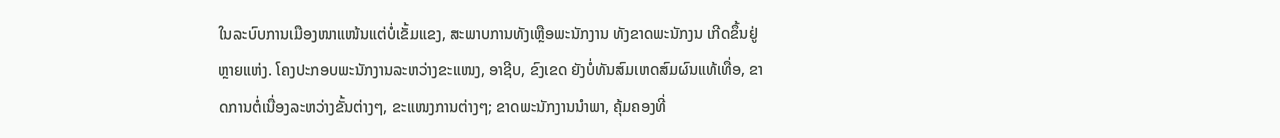ໃນລະບົບການເມືອງໜາແໜ້ນແຕ່ບໍ່ເຂັ້ມແຂງ, ສະພາບການທັງເຫຼືອພະນັກງານ ທັງຂາດພະນັກງນ ເກີດຂຶ້ນຢູ່ຫຼາຍແຫ່ງ. ໂຄງປະກອບພະນັກງານລະຫວ່າງຂະແໜງ, ອາຊີບ, ຂົງເຂດ ຍັງບໍ່ທັນສົມເຫດສົມຜົນແທ້ເທື່ອ, ຂາດການຕໍ່ເນື່ອງລະຫວ່າງຂັ້ນຕ່າງໆ, ຂະແໜງການຕ່າງໆ; ຂາດພະນັກງານນຳພາ, ຄຸ້ມຄອງທີ່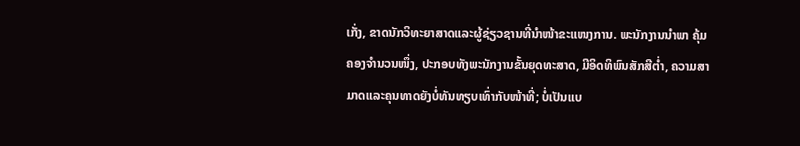ເກັ່ງ, ຂາດນັກວິທະຍາສາດແລະຜູ້ຊ່ຽວຊານທີ່ນຳໜ້າຂະແໜງການ. ພະນັກງານນຳພາ ຄຸ້ມຄອງຈຳນວນໜຶ່ງ, ປະກອບທັງພະນັກງານຂັ້ນຍຸດທະສາດ, ມີອິດທິພົນສັກສີຕ່ຳ, ຄວາມສາມາດແລະຄຸນທາດຍັງບໍ່ທັນທຽບເທົ່າກັບໜ້າທີ່; ບໍ່ເປັນແບ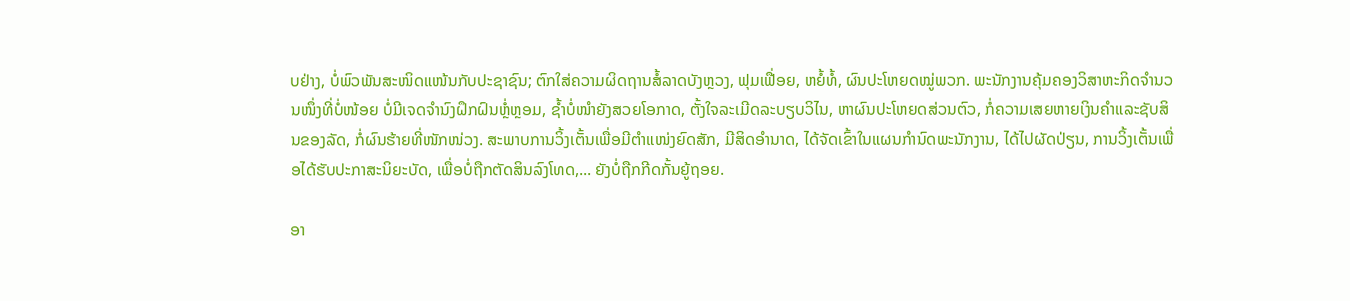ບຢ່າງ, ບໍ່ພົວພັນສະໜິດແໜ້ນກັບປະຊາຊົນ; ຕົກໃສ່ຄວາມຜິດຖານສໍ້ລາດບັງຫຼວງ, ຟຸມເຟື່ອຍ, ຫຍໍ້ທໍ້, ຜົນປະໂຫຍດໝູ່ພວກ. ພະນັກງານຄຸ້ມຄອງວິສາຫະກິດຈຳນວນໜຶ່ງທີ່ບໍ່ໜ້ອຍ ບໍ່ມີເຈດຈຳນົງຝຶກຝົນຫຼໍ່ຫຼອມ, ຊ້ຳບໍ່ໜຳຍັງສວຍໂອກາດ, ຕັ້ງໃຈລະເມີດລະບຽບວິໄນ, ຫາຜົນປະໂຫຍດສ່ວນຕົວ, ກໍ່ຄວາມເສຍຫາຍເງິນຄຳແລະຊັບສິນຂອງລັດ, ກໍ່ຜົນຮ້າຍທີ່ໜັກໜ່ວງ. ສະພາບການວິ້ງເຕັ້ນເພື່ອມີຕຳແໜ່ງຍົດສັກ, ມີສິດອຳນາດ, ໄດ້ຈັດເຂົ້າໃນແຜນກຳນົດພະນັກງານ, ໄດ້ໄປຜັດປ່ຽນ, ການວິ້ງເຕັ້ນເພື່ອໄດ້ຮັບປະກາສະນິຍະບັດ, ເພື່ອບໍ່ຖືກຕັດສິນລົງໂທດ,... ຍັງບໍ່ຖືກກີດກັ້ນຍູ້ຖອຍ.

ອາ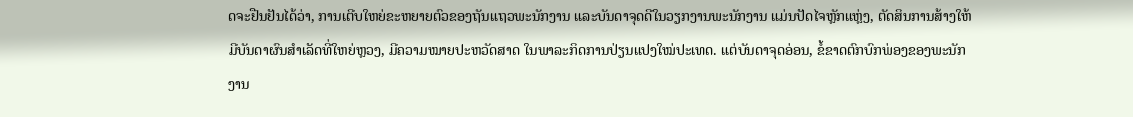ດຈະຢືນຢັນໄດ້ວ່າ, ການເຕີບໃຫຍ່ຂະຫຍາຍຕົວຂອງຖັນແຖວພະນັກງານ ແລະບັນດາຈຸດດີໃນວຽກງານພະນັກງານ ແມ່ນປັດໄຈຫຼັກແຫຼ່ງ, ຕັດສິນການສ້າງໃຫ້ມີບັນດາຜົນສຳເລັດທີ່ໃຫຍ່ຫຼວງ, ມີຄວາມໝາຍປະຫວັດສາດ ໃນພາລະກິດການປ່ຽນແປງໃໝ່ປະເທດ. ແຕ່ບັນດາຈຸດອ່ອນ, ຂໍ້ຂາດຕົກບົກພ່ອງຂອງພະນັກງານ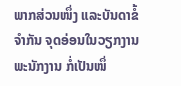ພາກສ່ວນໜຶ່ງ ແລະບັນດາຂໍ້ຈຳກັນ ຈຸດອ່ອນໃນວຽກງານພະນັກງານ ກໍ່ເປັນໜຶ່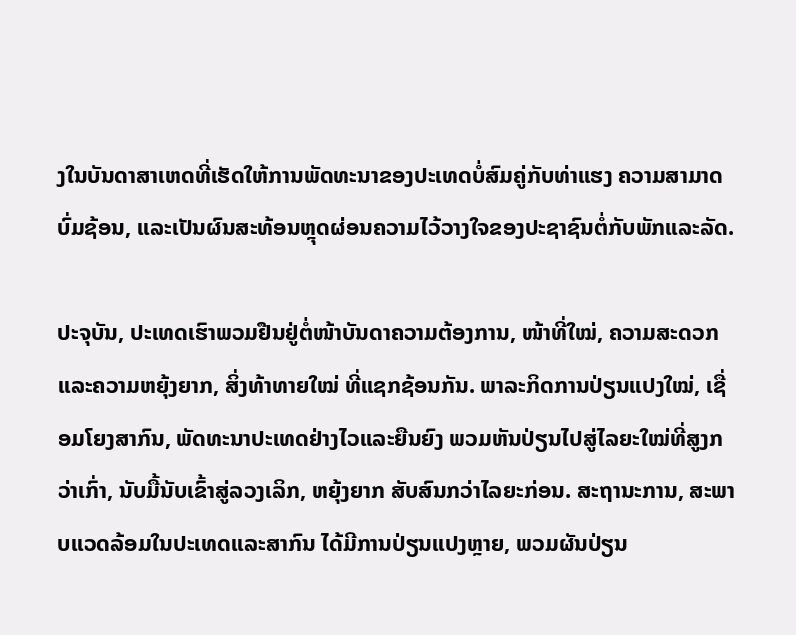ງໃນບັນດາສາເຫດທີ່ເຮັດໃຫ້ການພັດທະນາຂອງປະເທດບໍ່ສົມຄູ່ກັບທ່າແຮງ ຄວາມສາມາດບົ່ມຊ້ອນ, ແລະເປັນຜົນສະທ້ອນຫຼຸດຜ່ອນຄວາມໄວ້ວາງໃຈຂອງປະຊາຊົນຕໍ່ກັບພັກແລະລັດ.

ປະຈຸບັນ, ປະເທດເຮົາພວມຢືນຢູ່ຕໍ່ໜ້າບັນດາຄວາມຕ້ອງການ, ໜ້າທີ່ໃໝ່, ຄວາມສະດວກ ແລະຄວາມຫຍຸ້ງຍາກ, ສິ່ງທ້າທາຍໃໝ່ ທີ່ແຊກຊ້ອນກັນ. ພາລະກິດການປ່ຽນແປງໃໝ່, ເຊື່ອມໂຍງສາກົນ, ພັດທະນາປະເທດຢ່າງໄວແລະຍືນຍົງ ພວມຫັນປ່ຽນໄປສູ່ໄລຍະໃໝ່ທີ່ສູງກວ່າເກົ່າ, ນັບມື້ນັບເຂົ້າສູ່ລວງເລິກ, ຫຍຸ້ງຍາກ ສັບສົນກວ່າໄລຍະກ່ອນ. ສະຖານະການ, ສະພາບແວດລ້ອມໃນປະເທດແລະສາກົນ ໄດ້ມີການປ່ຽນແປງຫຼາຍ, ພວມຜັນປ່ຽນ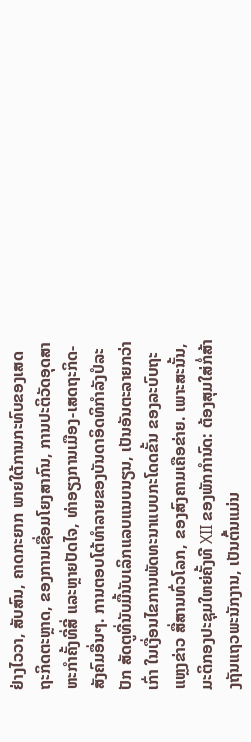ຢ່າງໄວວາ, ສັບສົນ, ຄາດກະຍາກ ພາຍໃຕ້ການກະທົບຂອງເສດຖະກິດຕະຫຼາດ, ຂອງການເຊື່ອມໂຍງສາກົນ, ການປະຕິວັດອຸດສາຫະກຳຄັ້ງທີ່ສີ່ ແລະຫຼາຍປັດໄຈ, ທ່າອຽງການເມືອງ-ເສດຖະກິດ-ສັງຄົມອື່ນໆ. ການຕອບໂຕ້ທຳລາຍຂອງບັນດາອິດທິກຳລັງປໍລະປັກ ສັດຕູທີ່ນັບມື້ນັບເລິກແລບແນບນຽນ, ເປັນອັນຕະລາຍກວ່າເກົ່າ ໃນເງື່ອນໄຂການພັດທະນາແບບກະໂດດຂັ້ນ ຂອງລະບົບຖະແຫຼງຂ່າວ ສື່ສານທົ່ວໂລກ, ຂອງສົງຄາມເຄືອຂ່າຍ. ເພາະສະນັ້ນ, ມະຕິກອງປະຊຸມໃຫຍ່ຄັ້ງທີ XII ຂອງພັກກຳນົດ: ຕ້ອງສຸມໃສ່ກໍ່ສ້າງຖັນແຖວພະນັກງານ, ເປັນຕົ້ນແມ່ນ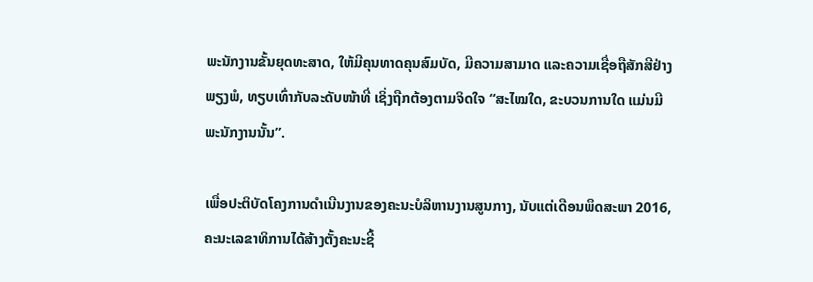ພະນັກງານຂັ້ນຍຸດທະສາດ, ໃຫ້ມີຄຸນທາດຄຸນສົມບັດ, ມີຄວາມສາມາດ ແລະຄວາມເຊື່ອຖືສັກສີຢ່າງພຽງພໍ, ທຽບເທົ່າກັບລະດັບໜ້າທີ່ ເຊິ່ງຖືກຕ້ອງຕາມຈິດໃຈ “ສະໄໝໃດ, ຂະບວນການໃດ ແມ່ນມີພະນັກງານນັ້ນ”.

ເພື່ອປະຕິບັດໂຄງການດຳເນີນງານຂອງຄະນະບໍລິຫານງານສູນກາງ, ນັບແຕ່ເດືອນພຶດສະພາ 2016, ຄະນະເລຂາທິການໄດ້ສ້າງຕັ້ງຄະນະຊີ້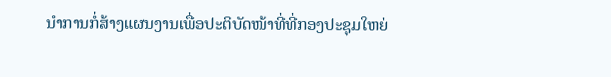ນຳການກໍ່ສ້າງແຜນງານເພື່ອປະຕິບັດໜ້າທີ່ທີ່ກອງປະຊຸມໃຫຍ່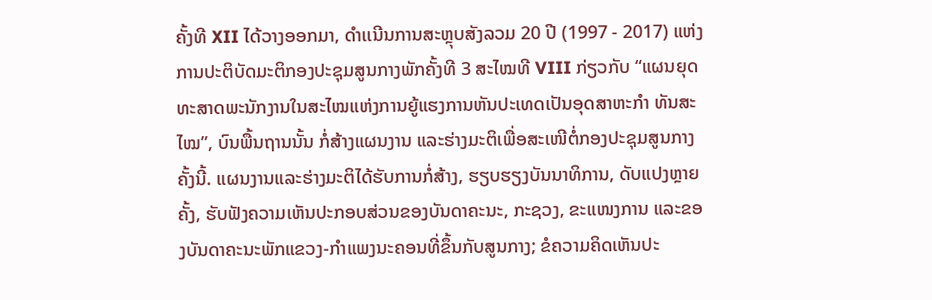ຄັ້ງທີ XII ໄດ້ວາງອອກມາ, ດຳເເນີນການສະຫຼຸບສັງລວມ 20 ປີ (1997 - 2017) ແຫ່ງການປະຕິບັດມະຕິກອງປະຊຸມສູນກາງພັກຄັ້ງທີ 3 ສະໄໝທີ VIII ກ່ຽວກັບ “ແຜນຍຸດທະສາດພະນັກງານໃນສະໄໝແຫ່ງການຍູ້ແຮງການຫັນປະເທດເປັນອຸດສາຫະກຳ ທັນສະໄໝ”, ບົນພື້ນຖານນັ້ນ ກໍ່ສ້າງແຜນງານ ແລະຮ່າງມະຕິເພື່ອສະເໜີຕໍ່ກອງປະຊຸມສູນກາງຄັ້ງນີ້. ແຜນງານແລະຮ່າງມະຕິໄດ້ຮັບການກໍ່ສ້າງ, ຮຽບຮຽງບັນນາທິການ, ດັບແປງຫຼາຍຄັ້ງ, ຮັບຟັງຄວາມເຫັນປະກອບສ່ວນຂອງບັນດາຄະນະ, ກະຊວງ, ຂະແໜງການ ແລະຂອງບັນດາຄະນະພັກແຂວງ-ກຳແພງນະຄອນທີ່ຂຶ້ນກັບສູນກາງ; ຂໍຄວາມຄິດເຫັນປະ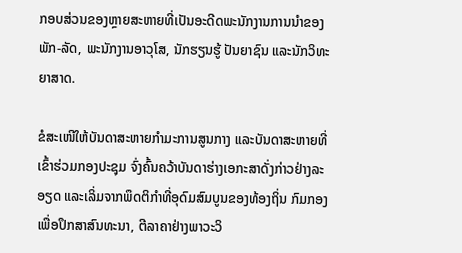ກອບສ່ວນຂອງຫຼາຍສະຫາຍທີ່ເປັນອະດີດພະນັກງານການນຳຂອງພັກ-ລັດ, ພະນັກງານອາວຸໂສ, ນັກຮຽນຮູ້ ປັນຍາຊົນ ແລະນັກວິທະຍາສາດ.

ຂໍສະເໜີໃຫ້ບັນດາສະຫາຍກຳມະການສູນກາງ ແລະບັນດາສະຫາຍທີ່ເຂົ້າຮ່ວມກອງປະຊຸມ ຈົ່ງຄົ້ນຄວ້າບັນດາຮ່າງເອກະສາດັ່ງກ່າວຢ່າງລະອຽດ ແລະເລິ່ມຈາກພຶດຕິກຳທີ່ອຸດົມສົມບູນຂອງທ້ອງຖິ່ນ ກົມກອງ ເພື່ອປຶກສາສົນທະນາ, ຕີລາຄາຢ່າງພາວະວິ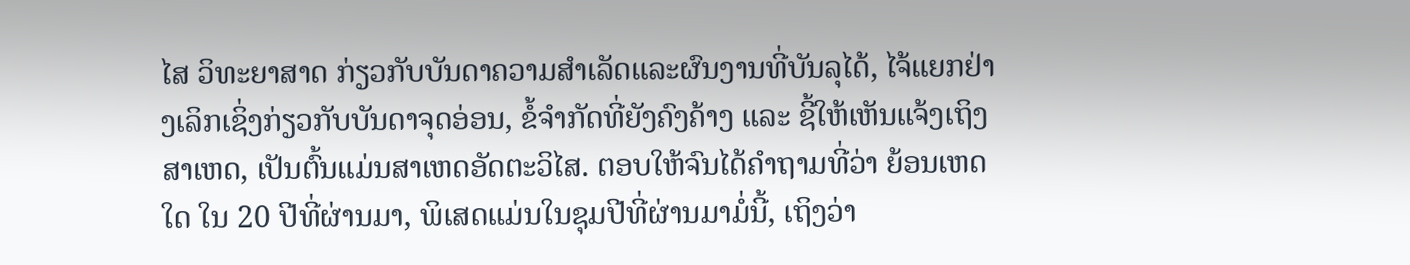ໄສ ວິທະຍາສາດ ກ່ຽວກັບບັນດາຄວາມສຳເລັດແລະຜົນງານທີ່ບັນລຸໄດ້, ໄຈ້ແຍກຢ່າງເລິກເຊິ່ງກ່ຽວກັບບັນດາຈຸດອ່ອນ, ຂໍ້ຈຳກັດທີ່ຍັງຄົງຄ້າງ ແລະ ຊີ້ໃຫ້ເຫັນແຈ້ງເຖິງສາເຫດ, ເປັນຕົ້ນແມ່ນສາເຫດອັດຕະວິໄສ. ຕອບໃຫ້ຈົນໄດ້ຄຳຖາມທີ່ວ່າ ຍ້ອນເຫດໃດ ໃນ 20 ປີທີ່ຜ່ານມາ, ພິເສດແມ່ນໃນຊຸມປີທີ່ຜ່ານມາມໍ່ນີ້, ເຖິງວ່າ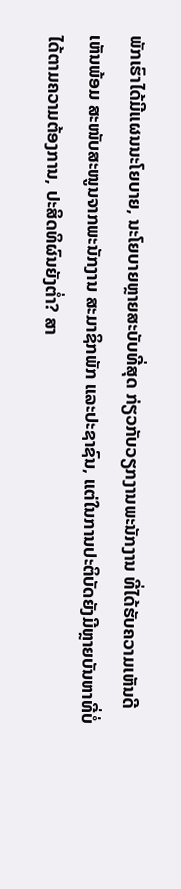ພັກເຮົາໄດ້ມີແຜນນະໂຍບາຍ, ນະໂຍບາຍຫຼາຍສະບັບທີ່ສຸດ ກ່ຽວກັບວຽກງານພະນັກງານ ທີ່ໄດ້ຮັບຄວາມເຫັນດີເຫັນພ້ອມ ສະໜັບສະໜູນຈາກພະນັກງານ ສະມາຊິກພັກ ແລະປະຊາຊົນ, ແຕ່ໃນການປະຕິບັດຍັງມີຫຼາຍບັນຫາທີ່ບໍ່ໄດ້ຕາມຄວາມຕ້ອງການ, ປະສິດທິຜົນຍັງຕ່ຳ? ສາ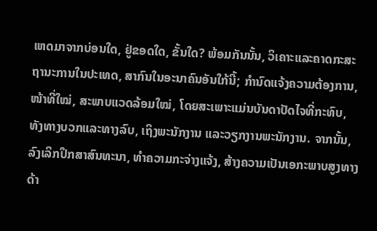ເຫດມາຈາກບ່ອນໃດ, ຢູ່ຂອດໃດ, ຂັ້ນໃດ? ພ້ອມກັນນັ້ນ, ວິເຄາະແລະຄາດກະສະຖານະການໃນປະເທດ, ສາກົນໃນອະນາຄົນອັນໃກ້ນີ້; ກຳນົດແຈ້ງຄວາມຕ້ອງການ, ໜ້າທີ່ໃໝ່, ສະພາບແວດລ້ອມໃໝ່, ໂດຍສະເພາະແມ່ນບັນດາປັດໄຈທີ່ກະທົບ, ທັງທາງບວກແລະທາງລົບ, ເຖິງພະນັກງານ ແລະວຽກງານພະນັກງານ. ຈາກນັ້ນ, ລົງເລິກປຶກສາສົນທະນາ, ທຳຄວາມກະຈ່າງແຈ້ງ, ສ້າງຄວາມເປັນເອກະພາບສູງທາງດ້າ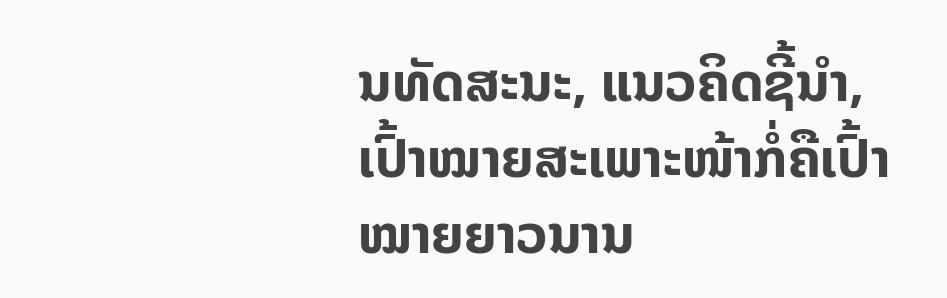ນທັດສະນະ, ແນວຄິດຊີ້ນຳ, ເປົ້າໝາຍສະເພາະໜ້າກໍ່ຄືເປົ້າໝາຍຍາວນານ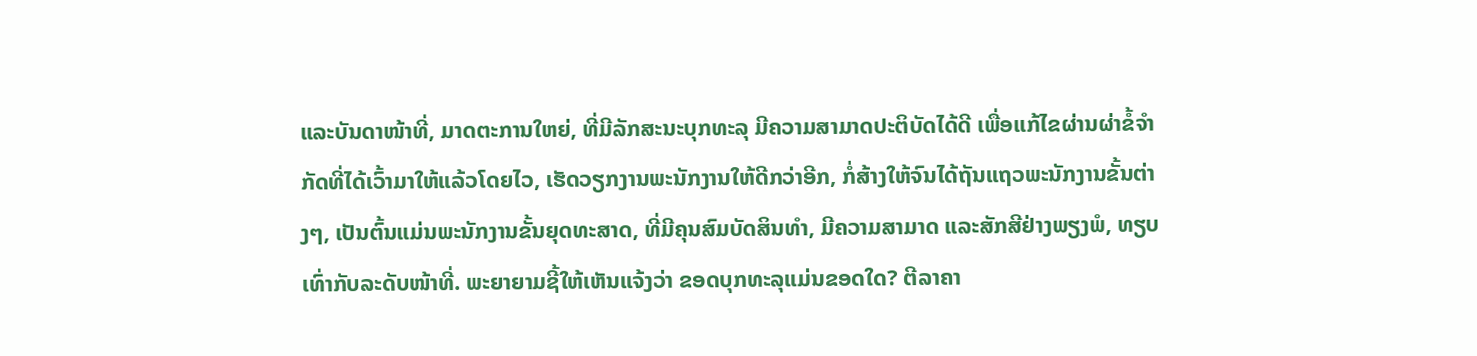ແລະບັນດາໜ້າທີ່, ມາດຕະການໃຫຍ່, ທີ່ມີລັກສະນະບຸກທະລຸ ມີຄວາມສາມາດປະຕິບັດໄດ້ດີ ເພື່ອແກ້ໄຂຜ່ານຜ່າຂໍ້ຈຳກັດທີ່ໄດ້ເວົ້າມາໃຫ້ແລ້ວໂດຍໄວ, ເຮັດວຽກງານພະນັກງານໃຫ້ດີກວ່າອີກ, ກໍ່ສ້າງໃຫ້ຈົນໄດ້ຖັນແຖວພະນັກງານຂັ້ນຕ່າງໆ, ເປັນຕົ້ນແມ່ນພະນັກງານຂັ້ນຍຸດທະສາດ, ທີ່ມີຄຸນສົມບັດສິນທຳ, ມີຄວາມສາມາດ ແລະສັກສີຢ່າງພຽງພໍ, ທຽບເທົ່າກັບລະດັບໜ້າທີ່. ພະຍາຍາມຊີ້ໃຫ້ເຫັນແຈ້ງວ່າ ຂອດບຸກທະລຸແມ່ນຂອດໃດ? ຕີລາຄາ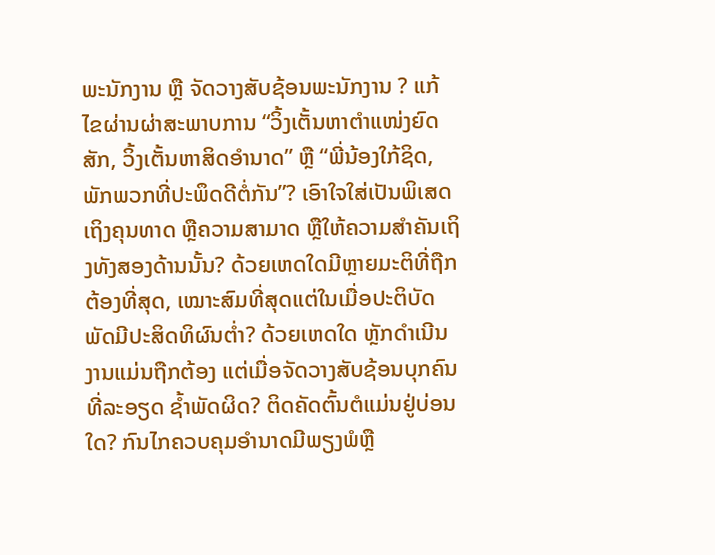ພະນັກງານ ຫຼື ຈັດວາງສັບຊ້ອນພະນັກງານ ? ແກ້ໄຂຜ່ານຜ່າສະພາບການ “ວິ້ງເຕັ້ນຫາຕຳແໜ່ງຍົດສັກ, ວິ້ງເຕັ້ນຫາສິດອຳນາດ” ຫຼື “ພີ່ນ້ອງໃກ້ຊິດ, ພັກພວກທີ່ປະພຶດດີຕໍ່ກັນ”? ເອົາໃຈໃສ່ເປັນພິເສດເຖິງຄຸນທາດ ຫຼືຄວາມສາມາດ ຫຼືໃຫ້ຄວາມສຳຄັນເຖິງທັງສອງດ້ານນັ້ນ? ດ້ວຍເຫດໃດມີຫຼາຍມະຕິທີ່ຖືກຕ້ອງທີ່ສຸດ, ເໝາະສົມທີ່ສຸດແຕ່ໃນເມື່ອປະຕິບັດພັດມີປະສິດທິຜົນຕ່ຳ? ດ້ວຍເຫດໃດ ຫຼັກດຳເນີນງານແມ່ນຖືກຕ້ອງ ແຕ່ເມື່ອຈັດວາງສັບຊ້ອນບຸກຄົນທີ່ລະອຽດ ຊ້ຳພັດຜິດ? ຕິດຄັດຕົ້ນຕໍແມ່ນຢູ່ບ່ອນໃດ? ກົນໄກຄວບຄຸມອຳນາດມີພຽງພໍຫຼື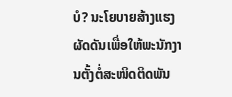ບໍ? ນະໂຍບາຍສ້າງແຮງຜັດດັນເພື່ອໃຫ້ພະນັກງານຕັ້ງຕໍ່ສະໜິດຕິດພັນ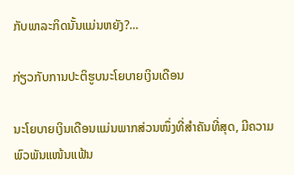ກັບພາລະກິດນັ້ນແມ່ນຫຍັງ?...

ກ່ຽວກັບການປະຕິຮູບນະໂຍບາຍເງິນເດືອນ

ນະໂຍບາຍເງິນເດືອນແມ່ນພາກສ່ວນໜຶ່ງທີ່ສຳຄັນທີ່ສຸດ, ມີຄວາມພົວພັນແໜ້ນແຟ້ນ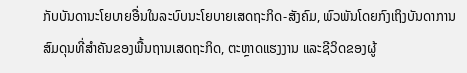ກັບບັນດານະໂຍບາຍອື່ນໃນລະບົບນະໂຍບາຍເສດຖະກິດ-ສັງຄົມ, ພົວພັນໂດຍກົງເຖິງບັນດາການສົມດຸນທີ່ສຳຄັນຂອງພື້ນຖານເສດຖະກິດ, ຕະຫຼາດແຮງງານ ແລະຊີວິດຂອງຜູ້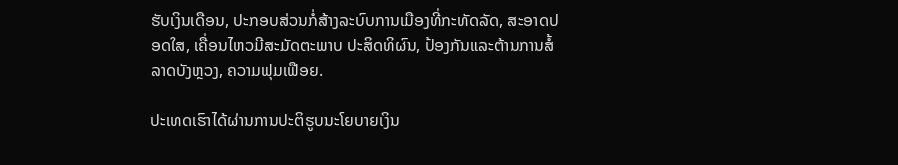ຮັບເງິນເດືອນ, ປະກອບສ່ວນກໍ່ສ້າງລະບົບການເມືອງທີ່ກະທັດລັດ, ສະອາດປອດໃສ, ເຄື່ອນໄຫວມີສະມັດຕະພາບ ປະສິດທິຜົນ, ປ້ອງກັນແລະຕ້ານການສໍ້ລາດບັງຫຼວງ, ຄວາມຟຸມເຟືອຍ.

ປະເທດເຮົາໄດ້ຜ່ານການປະຕິຮູບນະໂຍບາຍເງິນ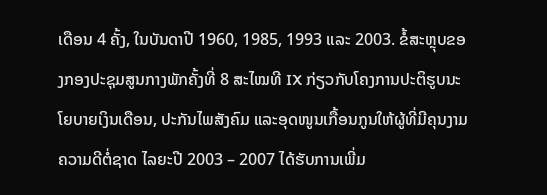ເດືອນ 4 ຄັ້ງ, ໃນບັນດາປີ 1960, 1985, 1993 ແລະ 2003. ຂໍ້ສະຫຼຸບຂອງກອງປະຊຸມສູນກາງພັກຄັ້ງທີ່ 8 ສະໄໝທີ IX ກ່ຽວກັບໂຄງການປະຕິຮູບນະໂຍບາຍເງິນເດືອນ, ປະກັນໄພສັງຄົມ ແລະອຸດໜູນເກື້ອນກູນໃຫ້ຜູ້ທີ່ມີຄຸນງາມຄວາມດີຕໍ່ຊາດ ໄລຍະປີ 2003 – 2007 ໄດ້ຮັບການເພີ່ມ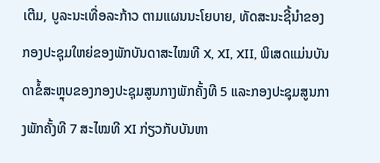ເຕີມ, ບູລະນະເທື່ອລະກ້າວ ຕາມແຜນນະໂຍບາຍ, ທັດສະນະຊີ້ນຳຂອງກອງປະຊຸມໃຫຍ່ຂອງພັກບັນດາສະໄໝທີ X, XI, XII, ພິເສດແມ່ນບັນດາຂໍ້ສະຫຼຸບຂອງກອງປະຊຸມສູນກາງພັກຄັ້ງທີ 5 ແລະກອງປະຊຸມສູນກາງພັກຄັ້ງທີ 7 ສະໄໝທີ XI ກ່ຽວກັບບັນຫາ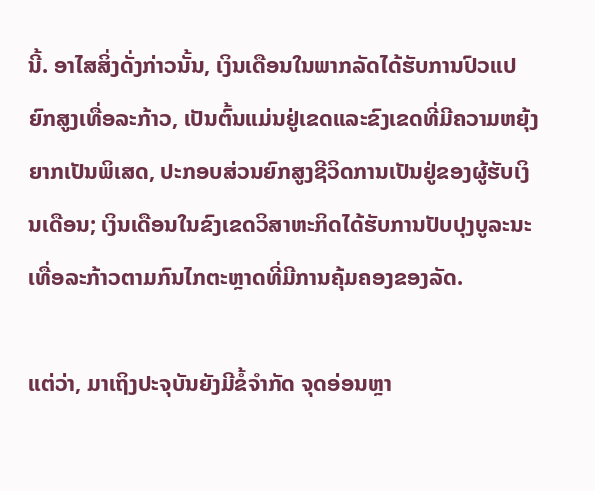ນີ້. ອາໄສສິ່ງດັ່ງກ່າວນັ້ນ, ເງິນເດືອນໃນພາກລັດໄດ້ຮັບການປົວແປຍົກສູງເທື່ອລະກ້າວ, ເປັນຕົ້ນແມ່ນຢູ່ເຂດແລະຂົງເຂດທີ່ມີຄວາມຫຍຸ້ງຍາກເປັນພິເສດ, ປະກອບສ່ວນຍົກສູງຊີວິດການເປັນຢູ່ຂອງຜູ້ຮັບເງິນເດືອນ; ເງິນເດືອນໃນຂົງເຂດວິສາຫະກິດໄດ້ຮັບການປັບປຸງບູລະນະເທື່ອລະກ້າວຕາມກົນໄກຕະຫຼາດທີ່ມີການຄຸ້ມຄອງຂອງລັດ.

ແຕ່ວ່າ, ມາເຖິງປະຈຸບັນຍັງມີຂໍ້ຈຳກັດ ຈຸດອ່ອນຫຼາ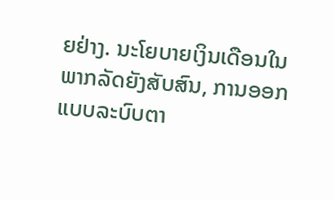ຍຢ່າງ. ນະໂຍບາຍເງິນເດືອນໃນພາກລັດຍັງສັບສົນ, ການອອກແບບລະບົບຕາ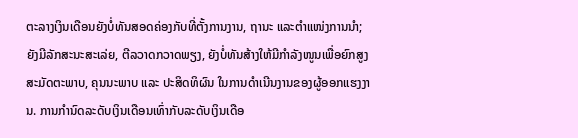ຕະລາງເງິນເດືອນຍັງບໍ່ທັນສອດຄ່ອງກັບທີ່ຕັ້ງການງານ, ຖານະ ແລະຕຳແໜ່ງການນຳ; ຍັງມີລັກສະນະສະເລ່ຍ, ຕີລວາດກວາດພຽງ, ຍັງບໍ່ທັນສ້າງໃຫ້ມີກຳລັງໜູນເພື່ອຍົກສູງສະມັດຕະພາບ, ຄຸນນະພາບ ແລະ ປະສິດທິຜົນ ໃນການດຳເນີນງານຂອງຜູ້ອອກແຮງງານ. ການກຳນົດລະດັບເງິນເດືອນເທົ່າກັບລະດັບເງິນເດືອ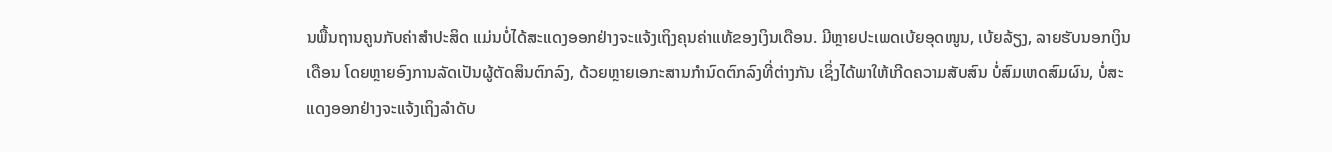ນພື້ນຖານຄູນກັບຄ່າສຳປະສິດ ແມ່ນບໍ່ໄດ້ສະແດງອອກຢ່າງຈະແຈ້ງເຖິງຄຸນຄ່າແທ້ຂອງເງິນເດືອນ. ມີຫຼາຍປະເພດເບ້ຍອຸດໜູນ, ເບ້ຍລ້ຽງ, ລາຍຮັບນອກເງິນເດືອນ ໂດຍຫຼາຍອົງການລັດເປັນຜູ້ຕັດສິນຕົກລົງ, ດ້ວຍຫຼາຍເອກະສານກຳນົດຕົກລົງທີ່ຕ່າງກັນ ເຊິ່ງໄດ້ພາໃຫ້ເກີດຄວາມສັບສົນ ບໍ່ສົມເຫດສົມຜົນ, ບໍ່ສະແດງອອກຢ່າງຈະແຈ້ງເຖິງລຳດັບ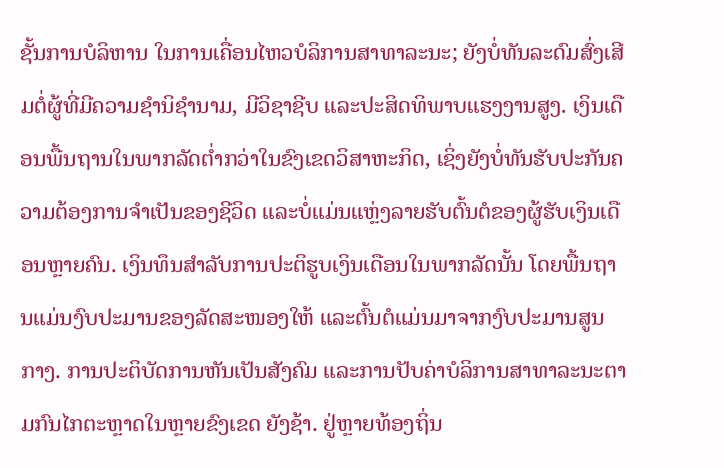ຊັ້ນການບໍລິຫານ ໃນການເຄື່ອນໄຫວບໍລິການສາທາລະນະ; ຍັງບໍ່ທັນລະດົມສົ່ງເສີມຕໍ່ຜູ້ທີ່ມີຄວາມຊຳນິຊຳນາມ, ມີວິຊາຊີບ ແລະປະສິດທິພາບແຮງງານສູງ. ເງິນເດືອນພື້ນຖານໃນພາກລັດຕ່ຳກວ່າໃນຂົງເຂດວິສາຫະກິດ, ເຊິ່ງຍັງບໍ່ທັນຮັບປະກັນຄວາມຕ້ອງການຈຳເປັນຂອງຊີວິດ ແລະບໍ່ແມ່ນແຫຼ່ງລາຍຮັບຕົ້ນຕໍຂອງຜູ້ຮັບເງິນເດືອນຫຼາຍຄົນ. ເງິນທຶນສຳລັບການປະຕິຮູບເງິນເດືອນໃນພາກລັດນັ້ນ ໂດຍພື້ນຖານແມ່ນງົບປະມານຂອງລັດສະໜອງໃຫ້ ແລະຕົ້ນຕໍແມ່ນມາຈາກງົບປະມານສູນກາງ. ການປະຕິບັດການຫັນເປັນສັງຄົມ ແລະການປັບຄ່າບໍລິການສາທາລະນະຕາມກົນໄກຕະຫຼາດໃນຫຼາຍຂົງເຂດ ຍັງຊ້າ. ຢູ່ຫຼາຍທ້ອງຖິ່ນ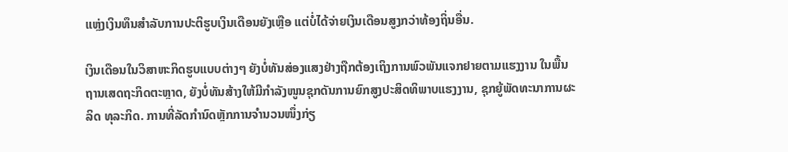ແຫຼ່ງເງິນທຶນສຳລັບການປະຕິຮູບເງິນເດືອນຍັງເຫຼືອ ແຕ່ບໍ່ໄດ້ຈ່າຍເງິນເດືອນສູງກວ່າທ້ອງຖິ່ນອື່ນ.

ເງິນເດືອນໃນວິສາຫະກິດຮູບແບບຕ່າງໆ ຍັງບໍ່ທັນສ່ອງແສງຢ່າງຖືກຕ້ອງເຖິງການພົວພັນແຈກຢາຍຕາມແຮງງານ ໃນພື້ນຖານເສດຖະກິດຕະຫຼາດ, ຍັງບໍ່ທັນສ້າງໃຫ້ມີກຳລັງໜູນຊຸກດັນການຍົກສູງປະສິດທິພາບແຮງງານ, ຊຸກຍູ້ພັດທະນາການຜະລິດ ທຸລະກິດ. ການທີ່ລັດກຳນົດຫຼັກການຈຳນວນໜຶ່ງກ່ຽ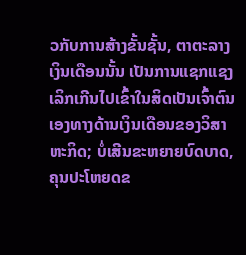ວກັບການສ້າງຂັ້ນຊັ້ນ, ຕາຕະລາງເງິນເດືອນນັ້ນ ເປັນການແຊກແຊງເລິກເກີນໄປເຂົ້າໃນສິດເປັນເຈົ້າຕົນເອງທາງດ້ານເງິນເດືອນຂອງວິສາຫະກິດ; ບໍ່ເສີນຂະຫຍາຍບົດບາດ, ຄຸນປະໂຫຍດຂ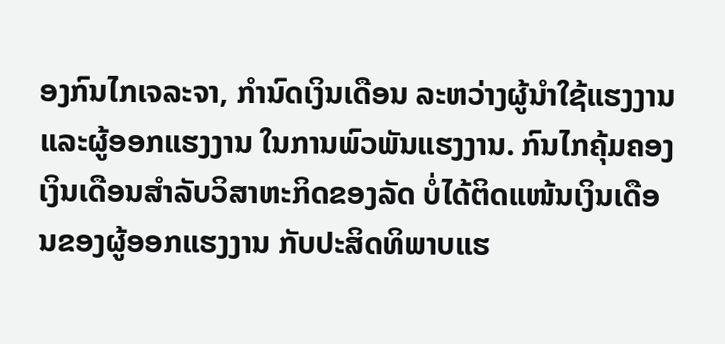ອງກົນໄກເຈລະຈາ, ກຳນົດເງິນເດືອນ ລະຫວ່າງຜູ້ນຳໃຊ້ແຮງງານ ແລະຜູ້ອອກແຮງງານ ໃນການພົວພັນແຮງງານ. ກົນໄກຄຸ້ມຄອງເງິນເດືອນສຳລັບວິສາຫະກິດຂອງລັດ ບໍ່ໄດ້ຕິດແໜ້ນເງິນເດືອນຂອງຜູ້ອອກແຮງງານ ກັບປະສິດທິພາບແຮ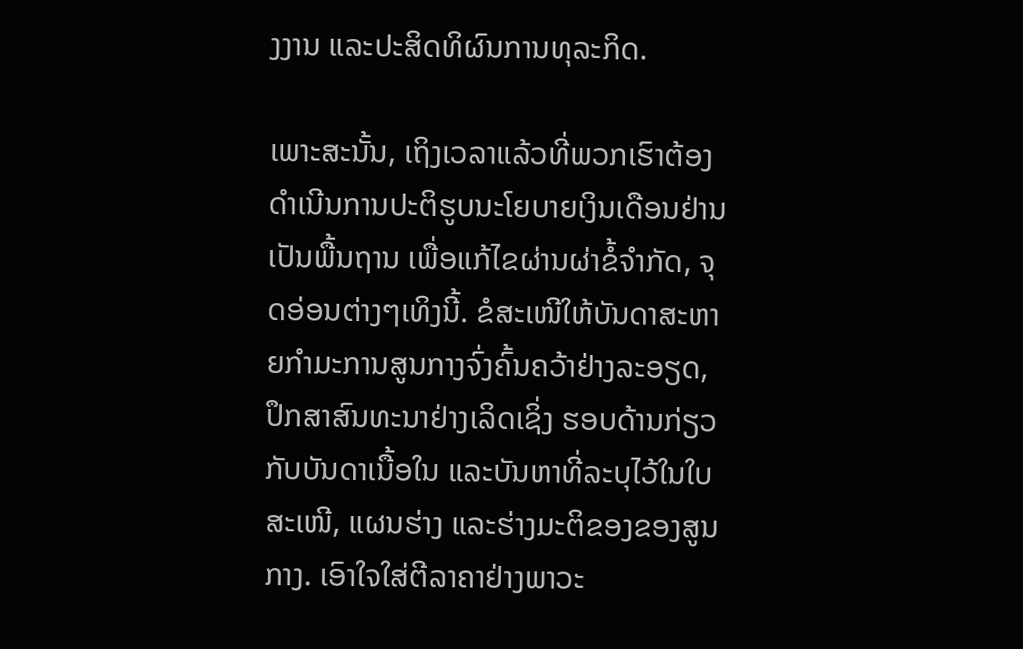ງງານ ແລະປະສິດທິຜົນການທຸລະກິດ.

ເພາະສະນັ້ນ, ເຖິງເວລາແລ້ວທີ່ພວກເຮົາຕ້ອງດຳເນີນການປະຕິຮູບນະໂຍບາຍເງິນເດືອນຢ່ານເປັນພື້ນຖານ ເພື່ອແກ້ໄຂຜ່ານຜ່າຂໍ້ຈຳກັດ, ຈຸດອ່ອນຕ່າງໆເທິງນີ້. ຂໍສະເໜີໃຫ້ບັນດາສະຫາຍກຳມະການສູນກາງຈົ່ງຄົ້ນຄວ້າຢ່າງລະອຽດ, ປຶກສາສົນທະນາຢ່າງເລິດເຊິ່ງ ຮອບດ້ານກ່ຽວກັບບັນດາເນື້ອໃນ ແລະບັນຫາທີ່ລະບຸໄວ້ໃນໃບສະເໜີ, ແຜນຮ່າງ ແລະຮ່າງມະຕິຂອງຂອງສູນກາງ. ເອົາໃຈໃສ່ຕີລາຄາຢ່າງພາວະ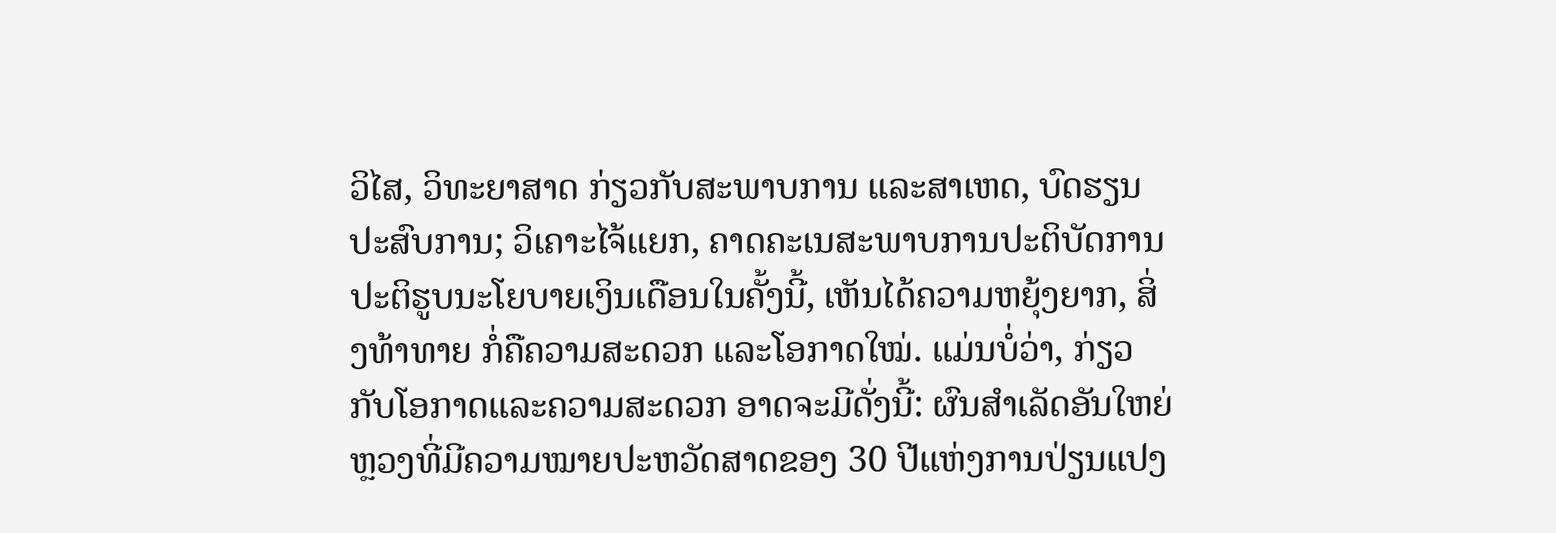ວິໄສ, ວິທະຍາສາດ ກ່ຽວກັບສະພາບການ ແລະສາເຫດ, ບົດຮຽນປະສົບການ; ວິເຄາະໄຈ້ແຍກ, ຄາດຄະເນສະພາບການປະຕິບັດການປະຕິຮູບນະໂຍບາຍເງິນເດືອນໃນຄັ້ງນີ້, ເຫັນໄດ້ຄວາມຫຍຸ້ງຍາກ, ສິ່ງທ້າທາຍ ກໍ່ຄືຄວາມສະດວກ ແລະໂອກາດໃໝ່. ແມ່ນບໍ່ວ່າ, ກ່ຽວກັບໂອກາດແລະຄວາມສະດວກ ອາດຈະມີດັ່ງນີ້: ຜົນສຳເລັດອັນໃຫຍ່ຫຼວງທີ່ມີຄວາມໝາຍປະຫວັດສາດຂອງ 30 ປີແຫ່ງການປ່ຽນແປງ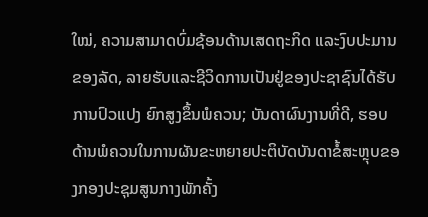ໃໝ່, ຄວາມສາມາດບົ່ມຊ້ອນດ້ານເສດຖະກິດ ແລະງົບປະມານຂອງລັດ, ລາຍຮັບແລະຊີວິດການເປັນຢູ່ຂອງປະຊາຊົນໄດ້ຮັບການປົວແປງ ຍົກສູງຂຶ້ນພໍຄວນ; ບັນດາຜົນງານທີ່ດີ, ຮອບດ້ານພໍຄວນໃນການຜັນຂະຫຍາຍປະຕິບັດບັນດາຂໍ້ສະຫຼຸບຂອງກອງປະຊຸມສູນກາງພັກຄັ້ງ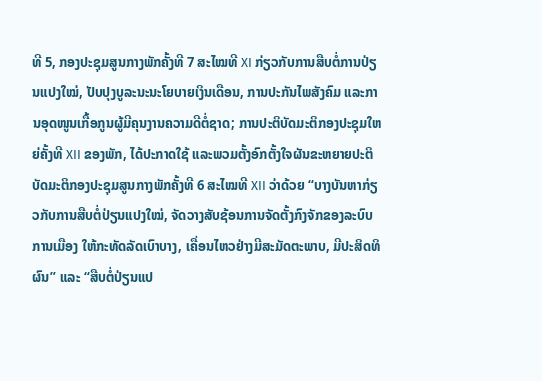ທີ 5, ກອງປະຊຸມສູນກາງພັກຄັ້ງທີ 7 ສະໄໝທີ XI ກ່ຽວກັບການສືບຕໍ່ການປ່ຽນແປງໃໝ່, ປັບປຸງບູລະນະນະໂຍບາຍເງິນເດືອນ, ການປະກັນໄພສັງຄົມ ແລະການອຸດໜູນເກື້ອກູນຜູ້ມີຄຸນງານຄວາມດີຕໍ່ຊາດ; ການປະຕິບັດມະຕິກອງປະຊຸມໃຫຍ່ຄັ້ງທີ XII ຂອງພັກ, ໄດ້ປະກາດໃຊ້ ແລະພວມຕັ້ງອົກຕັ້ງໃຈຜັນຂະຫຍາຍປະຕິບັດມະຕິກອງປະຊຸມສູນກາງພັກຄັ້ງທີ 6 ສະໄໝທີ XII ວ່າດ້ວຍ “ບາງບັນຫາກ່ຽວກັບການສືບຕໍ່ປ່ຽນແປງໃໝ່, ຈັດວາງສັບຊ້ອນການຈັດຕັ້ງກົງຈັກຂອງລະບົບການເມືອງ ໃຫ້ກະທັດລັດເບົາບາງ, ເຄື່ອນໄຫວຢ່າງມີສະມັດຕະພາບ, ມີປະສິດທິຜົນ” ແລະ “ສືບຕໍ່ປ່ຽນແປ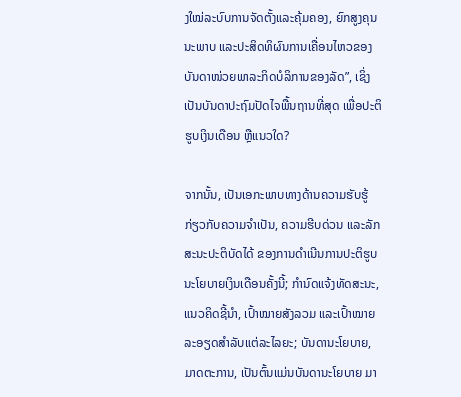ງໃໝ່ລະບົບການຈັດຕັ້ງແລະຄຸ້ມຄອງ, ຍົກສູງຄຸນນະພາບ ແລະປະສິດທິຜົນການເຄື່ອນໄຫວຂອງບັນດາໜ່ວຍພາລະກິດບໍລິການຂອງລັດ”, ເຊິ່ງເປັນບັນດາປະຖົມປັດໄຈພື້ນຖານທີ່ສຸດ ເພື່ອປະຕິຮູບເງິນເດືອນ ຫຼືແນວໃດ?

ຈາກນັ້ນ, ເປັນເອກະພາບທາງດ້ານຄວາມຮັບຮູ້ກ່ຽວກັບຄວາມຈຳເປັນ, ຄວາມຮີບດ່ວນ ແລະລັກສະນະປະຕິບັດໄດ້ ຂອງການດຳເນີນການປະຕິຮູບນະໂຍບາຍເງິນເດືອນຄັ້ງນີ້; ກຳນົດແຈ້ງທັດສະນະ, ແນວຄິດຊີ້ນຳ, ເປົ້າໝາຍສັງລວມ ແລະເປົ້າໝາຍລະອຽດສຳລັບແຕ່ລະໄລຍະ; ບັນດານະໂຍບາຍ, ມາດຕະການ, ເປັນຕົ້ນແມ່ນບັນດານະໂຍບາຍ ມາ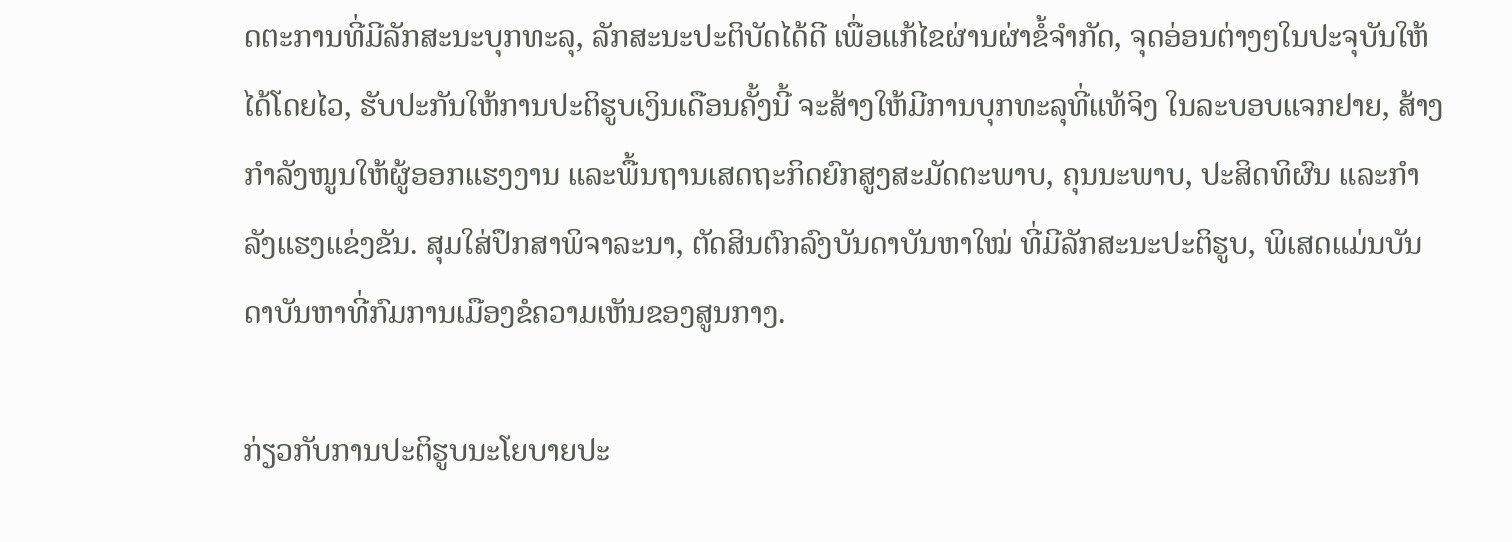ດຕະການທີ່ມີລັກສະນະບຸກທະລຸ, ລັກສະນະປະຕິບັດໄດ້ດີ ເພື່ອແກ້ໄຂຜ່ານຜ່າຂໍ້ຈຳກັດ, ຈຸດອ່ອນຕ່າງໆໃນປະຈຸບັນໃຫ້ໄດ້ໂດຍໄວ, ຮັບປະກັນໃຫ້ການປະຕິຮູບເງິນເດືອນຄັ້ງນີ້ ຈະສ້າງໃຫ້ມີການບຸກທະລຸທີ່ແທ້ຈິງ ໃນລະບອບແຈກຢາຍ, ສ້າງກຳລັງໜູນໃຫ້ຜູ້ອອກແຮງງານ ແລະພື້ນຖານເສດຖະກິດຍົກສູງສະມັດຕະພາບ, ຄຸນນະພາບ, ປະສິດທິຜົນ ແລະກຳລັງແຮງແຂ່ງຂັນ. ສຸມໃສ່ປຶກສາພິຈາລະນາ, ຕັດສິນຕົກລົງບັນດາບັນຫາໃໝ່ ທີ່ມີລັກສະນະປະຕິຮູບ, ພິເສດແມ່ນບັນດາບັນຫາທີ່ກົມການເມືອງຂໍຄວາມເຫັນຂອງສູນກາງ.

ກ່ຽວກັບການປະຕິຮູບນະໂຍບາຍປະ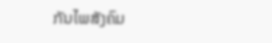ກັນໄພສັງຄົມ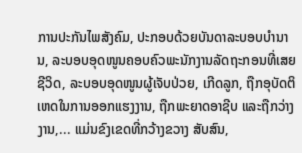ການປະກັນໄພສັງຄົມ, ປະກອບດ້ວຍບັນດາລະບອບບຳນານ, ລະບອບອຸດໜູນຄອບຄົວພະນັກງານລັດຖະກອນທີ່ເສຍຊີວິດ, ລະບອບອຸດໜູນຜູ້ເຈັບປ່ວຍ, ເກີດລູກ, ຖືກອຸບັດຕິເຫດໃນການອອກແຮງງານ, ຖືກພະຍາດອາຊີບ ແລະຖືກວ່າງງານ,... ແມ່ນຂົງເຂດທີ່ກວ້າງຂວາງ ສັບສົນ,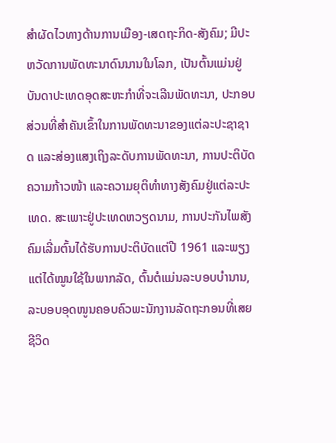ສຳຜັດໄວທາງດ້ານການເມືອງ-ເສດຖະກິດ-ສັງຄົມ; ມີປະຫວັດການພັດທະນາດົນນານໃນໂລກ, ເປັນຕົ້ນແມ່ນຢູ່ບັນດາປະເທດອຸດສະຫະກຳທີ່ຈະເລີນພັດທະນາ, ປະກອບສ່ວນທີ່ສຳຄັນເຂົ້າໃນການພັດທະນາຂອງແຕ່ລະປະຊາຊາດ ແລະສ່ອງແສງເຖິງລະດັບການພັດທະນາ, ການປະຕິບັດຄວາມກ້າວໜ້າ ແລະຄວາມຍຸຕິທຳທາງສັງຄົມຢູ່ແຕ່ລະປະເທດ. ສະເພາະຢູ່ປະເທດຫວຽດນາມ, ການປະກັນໄພສັງຄົມເລີ່ມຕົ້ນໄດ້ຮັບການປະຕິບັດແຕ່ປີ 1961 ແລະພຽງແຕ່ໄດ້ໝູນໃຊ້ໃນພາກລັດ, ຕົ້ນຕໍແມ່ນລະບອບບຳນານ, ລະບອບອຸດໜູນຄອບຄົວພະນັກງານລັດຖະກອນທີ່ເສຍຊີວິດ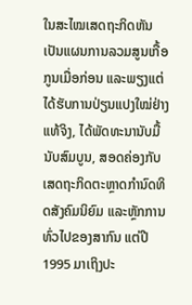ໃນສະໄໝເສດຖະກິດຫັນເປັນແຜນການລວມສູນເກື້ອກູນເມື່ອກ່ອນ ແລະພຽງແຕ່ໄດ້ຮັບການປ່ຽນແປງໃໝ່ຢ່າງແທ້ຈິງ, ໄດ້ພັດທະນານັບມື້ນັບສົມບູນ, ສອດຄ່ອງກັບເສດຖະກິດຕະຫຼາດກຳນົດທິດສັງຄົມນິຍົມ ແລະຫຼັກການທົ່ວໄປຂອງສາກົນ ແຕ່ປີ 1995 ມາເຖິງປະ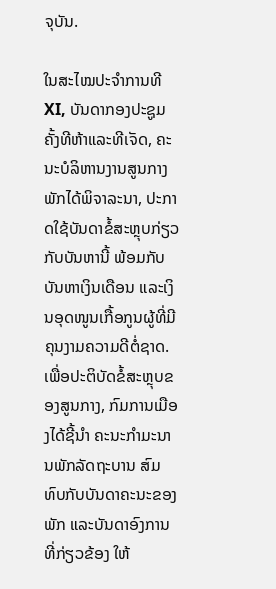ຈຸບັນ.

ໃນສະໄໝປະຈຳການທີ XI, ບັນດາກອງປະຊູມຄັ້ງທີຫ້າແລະທີເຈັດ, ຄະນະບໍລິຫານງານສູນກາງພັກໄດ້ພິຈາລະນາ, ປະກາດໃຊ້ບັນດາຂໍ້ສະຫຼຸບກ່ຽວກັບບັນຫານີ້ ພ້ອມກັບບັນຫາເງິນເດືອນ ແລະເງິນອຸດໜູນເກື້ອກູນຜູ້ທີ່ມີຄຸນງາມຄວາມດີຕໍ່ຊາດ. ເພື່ອປະຕິບັດຂໍ້ສະຫຼຸບຂອງສູນກາງ, ກົມການເມືອງໄດ້ຊີ້ນຳ ຄະນະກຳມະນານພັກລັດຖະບານ ສົມທົບກັບບັນດາຄະນະຂອງພັກ ແລະບັນດາອົງການທີ່ກ່ຽວຂ້ອງ ໃຫ້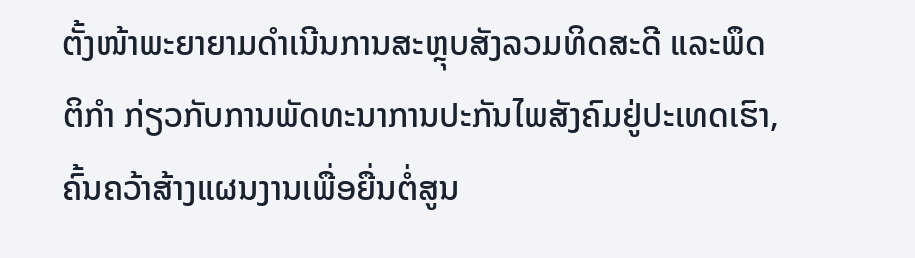ຕັ້ງໜ້າພະຍາຍາມດຳເນີນການສະຫຼຸບສັງລວມທິດສະດີ ແລະພຶດຕິກຳ ກ່ຽວກັບການພັດທະນາການປະກັນໄພສັງຄົມຢູ່ປະເທດເຮົາ, ຄົ້ນຄວ້າສ້າງແຜນງານເພື່ອຍື່ນຕໍ່ສູນ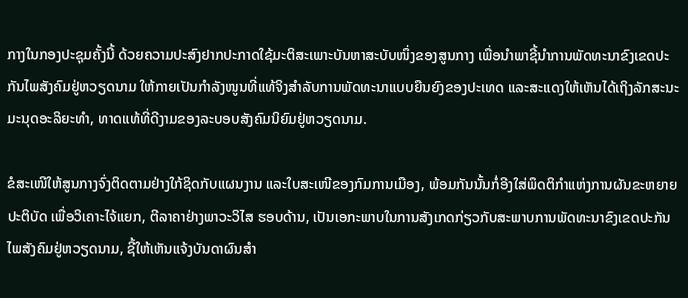ກາງໃນກອງປະຊຸມຄັ້ງນີ້ ດ້ວຍຄວາມປະສົງຢາກປະກາດໃຊ້ມະຕິສະເພາະບັນຫາສະບັບໜຶ່ງຂອງສູນກາງ ເພື່ອນຳພາຊີ້ນຳການພັດທະນາຂົງເຂດປະກັນໄພສັງຄົມຢູ່ຫວຽດນາມ ໃຫ້ກາຍເປັນກຳລັງໜູນທີ່ແທ້ຈິງສຳລັບການພັດທະນາແບບຍືນຍົງຂອງປະເທດ ແລະສະແດງໃຫ້ເຫັນໄດ້ເຖິງລັກສະນະມະນຸດອະລິຍະທຳ, ທາດແທ້ທີ່ດີງາມຂອງລະບອບສັງຄົມນິຍົມຢູ່ຫວຽດນາມ.

ຂໍສະເໜີໃຫ້ສູນກາງຈົ່ງຕິດຕາມຢ່າງໃກ້ຊິດກັບແຜນງານ ແລະໃບສະເໜີຂອງກົມການເມືອງ, ພ້ອມກັນນັ້ນກໍ່ອີງໃສ່ພຶດຕິກຳແຫ່ງການຜັນຂະຫຍາຍປະຕິບັດ ເພື່ອວິເຄາະໄຈ້ແຍກ, ຕີລາຄາຢ່າງພາວະວິໄສ ຮອບດ້ານ, ເປັນເອກະພາບໃນການສັງເກດກ່ຽວກັບສະພາບການພັດທະນາຂົງເຂດປະກັນໄພສັງຄົມຢູ່ຫວຽດນາມ, ຊີ້ໃຫ້ເຫັນແຈ້ງບັນດາຜົນສຳ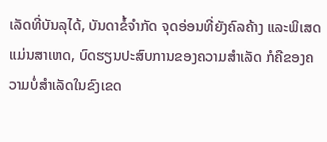ເລັດທີ່ບັນລຸໄດ້, ບັນດາຂໍ້ຈຳກັດ ຈຸດອ່ອນທີ່ຍັງຄົລຄ້າງ ແລະພິເສດແມ່ນສາເຫດ, ບົດຮຽນປະສົບການຂອງຄວາມສຳເລັດ ກໍຄືຂອງຄວາມບໍ່ສຳເລັດໃນຂົງເຂດ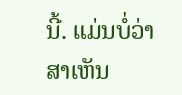ນີ້. ແມ່ນບໍ່ວ່າ ສາເຫັນ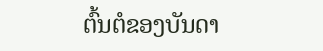ຕົ້ນຕໍຂອງບັນດາ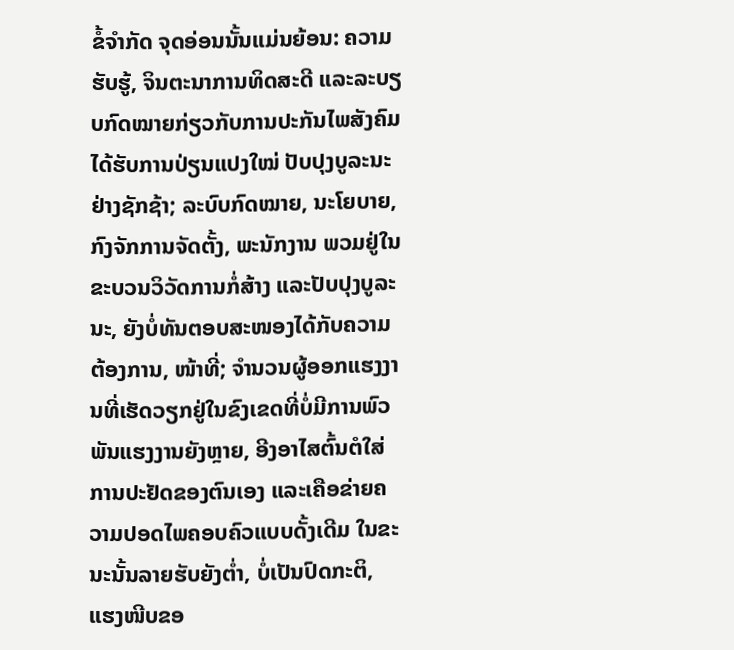ຂໍ້ຈຳກັດ ຈຸດອ່ອນນັ້ນແມ່ນຍ້ອນ: ຄວາມຮັບຮູ້, ຈິນຕະນາການທິດສະດີ ແລະລະບຽບກົດໝາຍກ່ຽວກັບການປະກັນໄພສັງຄົມ ໄດ້ຮັບການປ່ຽນແປງໃໝ່ ປັບປຸງບູລະນະຢ່າງຊັກຊ້າ; ລະບົບກົດໝາຍ, ນະໂຍບາຍ, ກົງຈັກການຈັດຕັ້ງ, ພະນັກງານ ພວມຢູ່ໃນຂະບວນວິວັດການກໍ່ສ້າງ ແລະປັບປຸງບູລະນະ, ຍັງບໍ່ທັນຕອບສະໜອງໄດ້ກັບຄວາມຕ້ອງການ, ໜ້າທີ່; ຈຳນວນຜູ້ອອກແຮງງານທີ່ເຮັດວຽກຢູ່ໃນຂົງເຂດທີ່ບໍ່ມີການພົວພັນແຮງງານຍັງຫຼາຍ, ອີງອາໄສຕົ້ນຕໍໃສ່ການປະຢັດຂອງຕົນເອງ ແລະເຄືອຂ່າຍຄວາມປອດໄພຄອບຄົວແບບດັ້ງເດີມ ໃນຂະນະນັ້ນລາຍຮັບຍັງຕ່ຳ, ບໍ່ເປັນປົດກະຕິ, ແຮງໜີບຂອ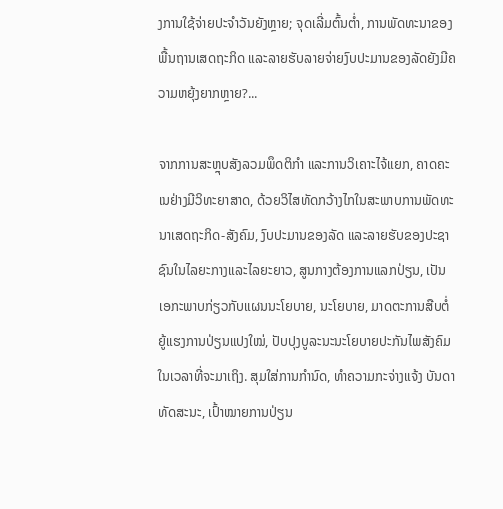ງການໃຊ້ຈ່າຍປະຈຳວັນຍັງຫຼາຍ; ຈຸດເລີ່ມຕົ້ນຕ່ຳ, ການພັດທະນາຂອງພື້ນຖານເສດຖະກິດ ແລະລາຍຮັບລາຍຈ່າຍງົບປະມານຂອງລັດຍັງມີຄວາມຫຍຸ້ງຍາກຫຼາຍ?...

ຈາກການສະຫຼຸບສັງລວມພຶດຕິກຳ ແລະການວິເຄາະໄຈ້ແຍກ, ຄາດຄະເນຢ່າງມີວິທະຍາສາດ, ດ້ວຍວິໄສທັດກວ້າງໄກໃນສະພາບການພັດທະນາເສດຖະກິດ-ສັງຄົມ, ງົບປະມານຂອງລັດ ແລະລາຍຮັບຂອງປະຊາຊົນໃນໄລຍະກາງແລະໄລຍະຍາວ, ສູນກາງຕ້ອງການແລກປ່ຽນ, ເປັນເອກະພາບກ່ຽວກັບແຜນນະໂຍບາຍ, ນະໂຍບາຍ, ມາດຕະການສືບຕໍ່ຍູ້ແຮງການປ່ຽນແປງໃໝ່, ປັບປຸງບູລະນະນະໂຍບາຍປະກັນໄພສັງຄົມໃນເວລາທີ່ຈະມາເຖິງ. ສຸມໃສ່ການກຳນົດ, ທຳຄວາມກະຈ່າງແຈ້ງ ບັນດາທັດສະນະ, ເປົ້າໝາຍການປ່ຽນ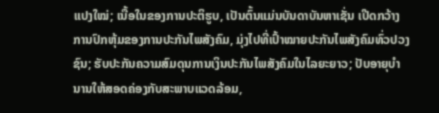ແປງໃໝ່; ເນື້ອໃນຂອງການປະຕິຮູບ, ເປັນຕົ້ນແມ່ນບັນດາບັນຫາເຊັ່ນ ເປີດກວ້າງການປົກຫຸ້ມຂອງການປະກັນໄພສັງຄົມ, ມຸ່ງໄປທີ່ເປົ້າໝາຍປະກັນໄພສັງຄົມທົ່ວປວງຊົນ; ຮັບປະກັນຄວາມສົມດຸນການເງິນປະກັນໄພສັງຄົມໃນໄລຍະຍາວ; ປັບອາຍຸບຳນານໃຫ້ສອດຄ່ອງກັບສະພາບແວດລ້ອມ,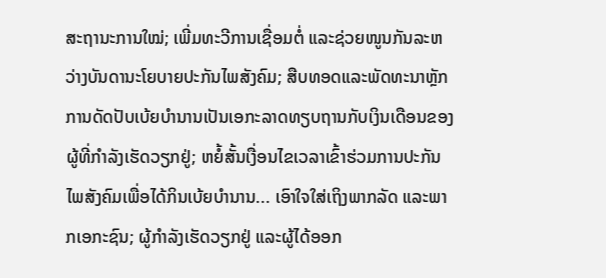ສະຖານະການໃໝ່; ເພີ່ມທະວີການເຊື່ອມຕໍ່ ແລະຊ່ວຍໜູນກັນລະຫວ່າງບັນດານະໂຍບາຍປະກັນໄພສັງຄົມ; ສືບທອດແລະພັດທະນາຫຼັກການດັດປັບເບ້ຍບຳນານເປັນເອກະລາດທຽບຖານກັບເງິນເດືອນຂອງຜູ້ທີ່ກຳລັງເຮັດວຽກຢູ່; ຫຍໍ້ສັ້ນເງື່ອນໄຂເວລາເຂົ້າຮ່ວມການປະກັນໄພສັງຄົມເພື່ອໄດ້ກິນເບ້ຍບຳນານ... ເອົາໃຈໃສ່ເຖິງພາກລັດ ແລະພາກເອກະຊົນ; ຜູ້ກຳລັງເຮັດວຽກຢູ່ ແລະຜູ້ໄດ້ອອກ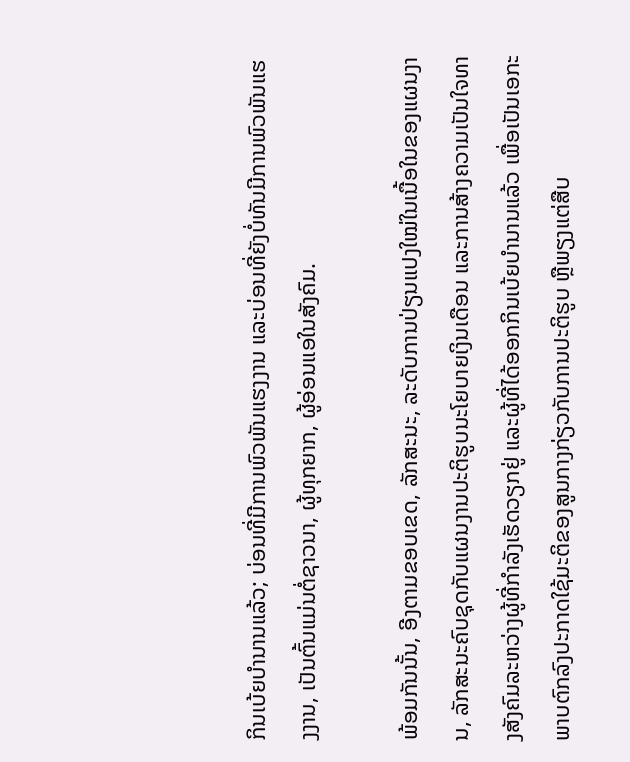ກິນເບ້ຍບຳນານແລ້ວ; ບ່ອນທີ່ມີການພົວພັນແຮງງານ ແລະບ່ອນທີ່ຍັງບໍ່ທັນມີການພົວພັນແຮງງານ, ເປັນຕົ້ນແມ່ນຕໍ່ຊາວນາ, ຜູ້ທຸກຍາກ, ຜູ້ອ່ອນແອໃນສັງຄົມ.

ພ້ອມກັນນັ້ນ, ອີງຕາມຂອບເຂດ, ລັກສະນະ, ລະດັບການປ່ຽນແປງໃໝ່ໃນເນື້ອໃນຂອງແຜນງານ, ລັກສະນະຄົບຊຸດກັບແຜນງານປະຕິຮູບນະໂຍບາຍເງິນເດືອນ ແລະການສ້າງຄວາມເປັນໃຈທາງສັງຄົມລະຫວ່າງຜູ້ທີ່ກຳລັງເຮັດວຽກຢູ່ ແລະຜູ້ທີ່ໄດ້ອອກກິນເບ້ຍບຳນານແລ້ວ ເພື່ອເປັນເອກະພາບຕົກລົງປະກາດໃຊ້ມະຕິຂອງສູນກາງກ່ຽວກັບການປະຕິຮູບ ຫຼືພຽງແຕ່ສືບ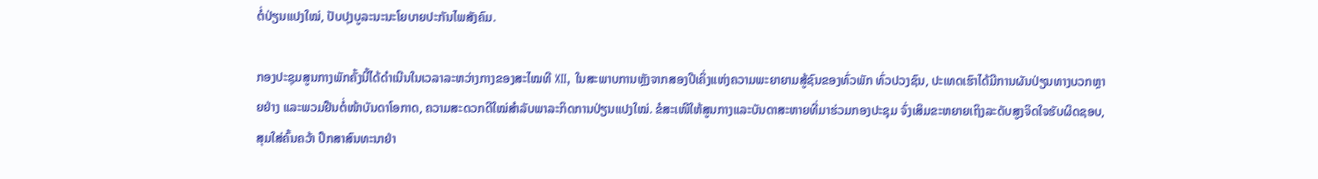ຕໍ່ປ່ຽນແປງໃໝ່, ປັບປຸງບູລະນະນະໂຍບາຍປະກັນໄພສັງຄົມ.

ກອງປະຊຸມສູນກາງພັກຄັ້ງນີ້ໄດ້ດຳເນີນໃນເວລາລະຫວ່າງກາງຂອງສະໄໝທີ XII, ໃນສະພາບການຫຼັງຈາກສອງປີເຄິ່ງແຫ່ງຄວາມພະຍາຍາມສູ້ຊົນຂອງທົ່ວພັກ ທົ່ວປວງຊົນ, ປະເທດເຮົາໄດ້ມີການຜັນປ່ຽນທາງບວກຫຼາຍຢ່າງ ແລະພວມຢືນຕໍ່ໜ້າບັນດາໂອກາດ, ຄວາມສະດວກດີໃໝ່ສຳລັບພາລະກິດການປ່ຽນແປງໃໝ່. ຂໍສະເໜີໃຫ້ສູນກາງແລະບັນດາສະຫາຍທີ່ມາຮ່ວມກອງປະຊຸມ ຈົ່ງເສິມຂະຫຍາຍເຖິງລະດັບສູງຈິດໃຈຮັບຜິດຊອບ, ສຸມໃສ່ຄົ້ນຄວ້າ ປຶກສາສົນທະນາຢ່າ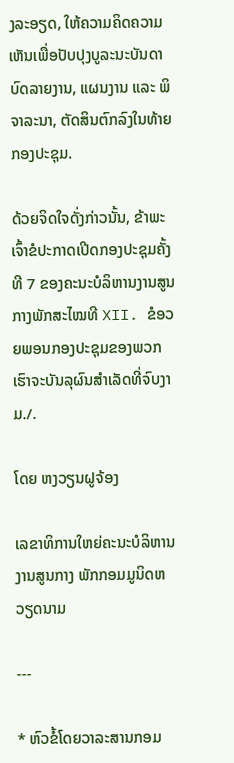ງລະອຽດ, ໃຫ້ຄວາມຄິດຄວາມເຫັນເພື່ອປັບປຸງບູລະນະບັນດາບົດລາຍງານ, ແຜນງານ ແລະ ພິຈາລະນາ, ຕັດສິນຕົກລົງໃນທ້າຍກອງປະຊຸມ.

ດ້ວຍຈິດໃຈດັ່ງກ່າວນັ້ນ, ຂ້າພະເຈົ້າຂໍປະກາດເປີດກອງປະຊຸມຄັ້ງທີ 7 ຂອງຄະນະບໍລິຫານງານສູນກາງພັກສະໄໝທີ XII. ຂໍອວຍພອນກອງປະຊຸມຂອງພວກເຮົາຈະບັນລຸຜົນສຳເລັດທີ່ຈົບງາມ./.

ໂດຍ ຫງວຽນຝູຈ້ອງ

ເລຂາທິການໃຫຍ່ຄະນະບໍລິຫານງານສູນກາງ ພັກກອມມູນິດຫວຽດນາມ

---

* ຫົວຂໍ້ໂດຍວາລະສານກອມ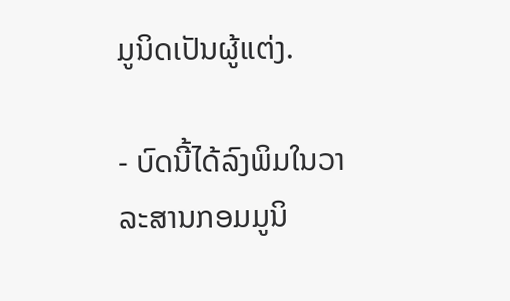ມູນິດເປັນຜູ້ແຕ່ງ.

- ບົດນີ້ໄດ້ລົງພິມໃນວາລະສານກອມມູນິ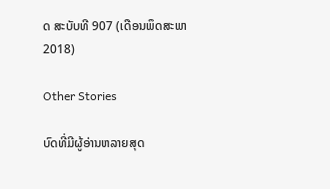ດ ສະບັບທີ 907 (ເດືອນພຶດສະພາ 2018)

Other Stories

ບົດທີ່ມີຜູ້ອ່ານຫລາຍສຸດ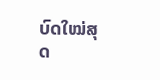ບົດໃໝ່ສຸດ